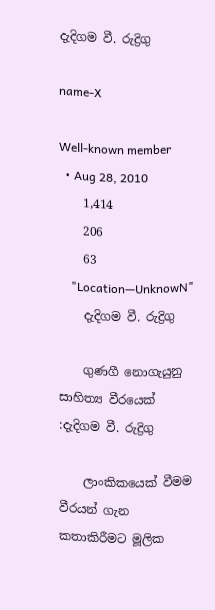දැදිගම වී. රුද්‍රිගු

name-X

Well-known member
  • Aug 28, 2010
    1,414
    206
    63
    "Location—UnknowN"
    දැදිගම වී. රුද්‍රිගු

    ගුණගී නොගැයුනු සාහිත්‍ය වීරයෙක් :දැදිගම වී. රුද්‍රිගු

    ලාංකිකයෙක් වීමම වීරයන් ගැන කතාකිරීමට මූලික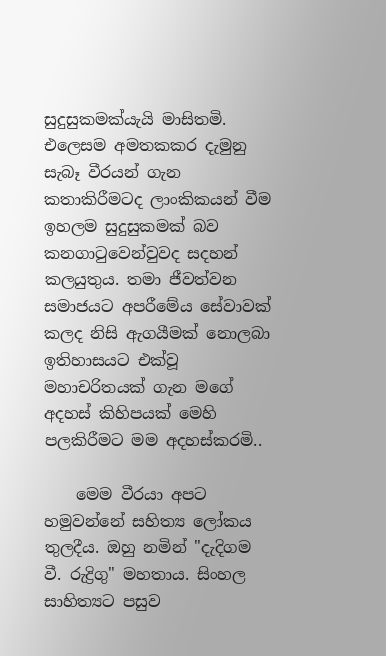සුදුසුකමක්යැයි මාසිතමි. එලෙසම අමතකකර දැමුනු සැබෑ වීරයන් ගැන කතාකිරීමටද ලාංකිකයන් වීම ඉහලම සුදුසුකමක් බව කනගාටුවෙන්වුවද සදහන් කලයුතුය. තමා ජීවත්වන සමාජයට අපරීමේය සේවාවක් කලද නිසි ඇගයීමක් නොලබා ඉතිහාසයට එක්වූ මහාචරිතයක් ගැන මගේ අදහස් කිහිපයක් මෙහි පලකිරීමට මම අදහස්කරමි..

    මෙම වීරයා අපට හමුවන්නේ සහිත්‍ය ලෝකය තුලදීය. ඔහු නමින් "දැදිගම වී. රුද්‍රිගු" මහතාය. සිංහල සාහිත්‍යට පසුව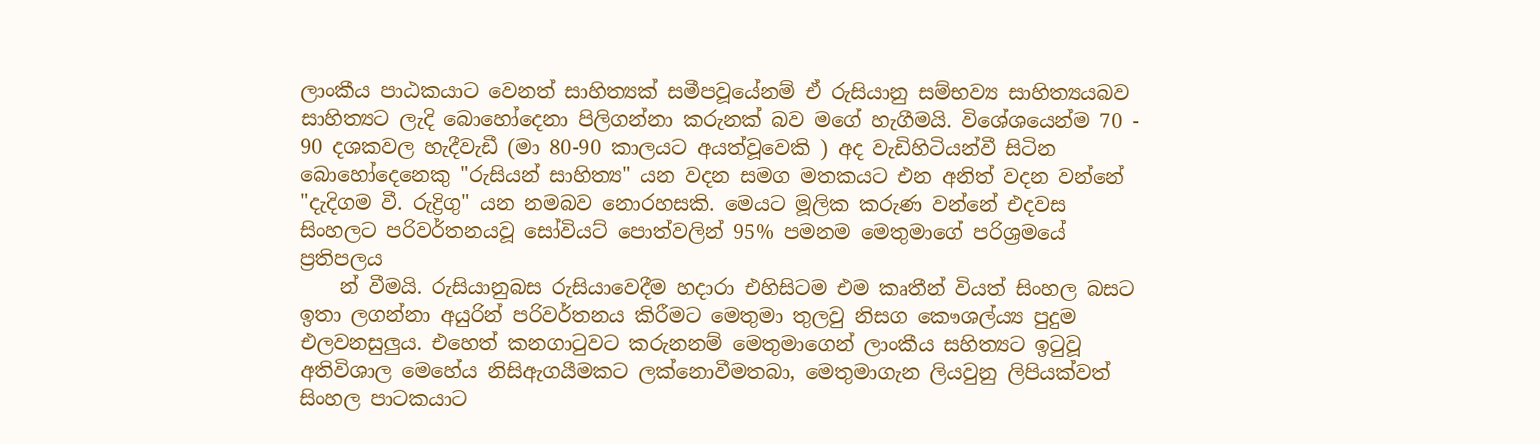ලාංකීය පාඨකයාට වෙනත් සාහිත්‍යක් සමීපවූයේනම් ඒ රුසියානු සම්භව්‍ය සාහිත්‍යයබව සාහිත්‍යට ලැදි බොහෝදෙනා පිලිගන්නා කරුනක් බව මගේ හැගීමයි. විශේශයෙන්ම 70 - 90 දශකවල හැදීවැඩී (මා 80-90 කාලයට අයත්වූවෙකි ) අද වැඩිහිටියන්වී සිටින බොහෝදෙනෙකු "රුසියන් සාහිත්‍ය" යන වදන සමග මතකයට එන අනිත් වදන වන්නේ "දැදිගම වී. රුද්‍රිගු" යන නමබව නොරහසකි. මෙයට මූලික කරුණ වන්නේ එදවස සිංහලට පරිවර්තනයවූ සෝවියට් පොත්වලින් 95% පමනම මෙතුමාගේ පරිශ්‍රමයේ ප්‍රතිපලය
    න් වීමයි. රුසියානුබස රුසියාවෙදීම හදාරා එහිසිටම එම කෘතීන් වියත් සිංහල බසට ඉතා ලගන්නා අයුරින් පරිවර්තනය කිරීමට මෙතුමා තුලවු නිසග කෞශල්ය්‍ය පුදුම එලවනසුලුය. එහෙත් කනගාටුවට කරුනනම් මෙතුමාගෙන් ලාංකීය සහිත්‍යට ඉටුවූ අතිවිශාල මෙහේය නිසිඇගයීමකට ලක්නොවීමතබා, මෙතුමාගැන ලියවුනු ලිපියක්වත් සිංහල පාටකයාට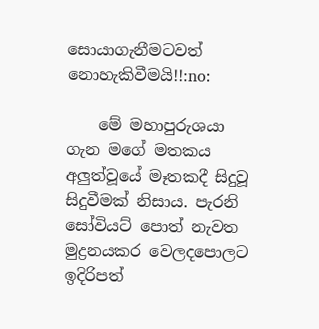සොයාගැනීමටවත් නොහැකිවීමයි!!:no:

    මේ මහාපුරුශයා ගැන මගේ මතකය අලුත්වූයේ මෑතකදී සිදුවූ සිදුවීමක් නිසාය. පැරනි සෝවියට් පොත් නැවත මුද්‍රනයකර වෙලදපොලට ඉදිරිපත්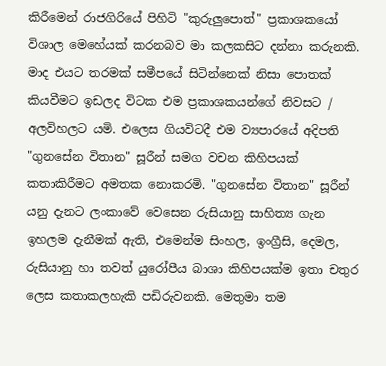කිරීමෙන් රාජගිරියේ පිහිටි "කුරුලුපොත්" ප්‍රකාශකයෝ විශාල මෙහේයක් කරනබව මා කලකසිට දන්නා කරුනකි. මාද එයට තරමක් සමීපයේ සිටින්නෙක් නිසා පොතක් කියවීමට ඉඩලද විටක එම ප්‍රකාශකයන්ගේ නිවසට / අලවිහලට යමි. එලෙස ගියවිටදී එම ව්‍යපාරයේ අදිපති "ගුනසේන විතාන" සූරීන් සමග වචන කිහිපයක් කතාකිරීමට අමතක නොකරමි. "ගුනසේන විතාන" සූරීන් යනු දැනට ලංකාවේ වෙසෙන රුසියානු සාහිත්‍ය ගැන ඉහලම දැනීමක් ඇති, එමෙන්ම සිංහල, ඉංග්‍රීසි, දෙමල, රුසියානු හා තවත් යුරෝපීය බාශා කිහිපයක්ම ඉතා චතුර ලෙස කතාකලහැකි පඩිරුවනකි. මෙතුමා තම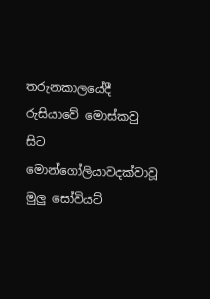තරුනකාලයේදී රුසියාවේ මොස්කවු සිට මොන්ගෝලියාවදක්වාවූ මුලු සෝවියට්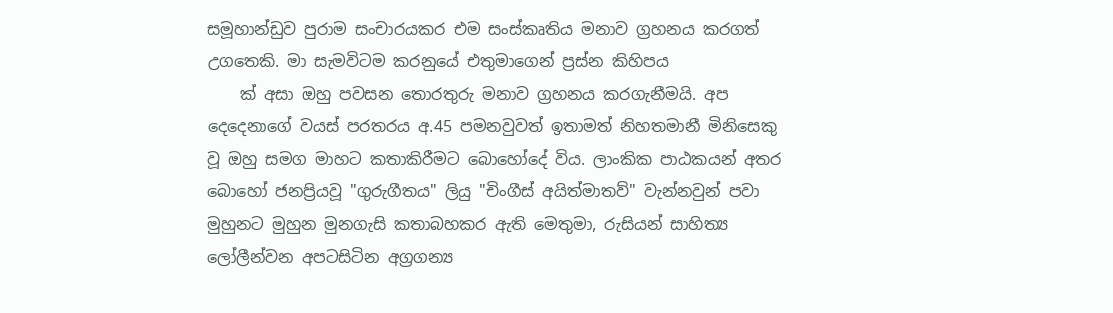සමූහාන්ඩුව පුරාම සංචාරයකර එම සංස්කෘතිය මනාව ග්‍රහනය කරගත් උගතෙකි. මා සැමවිටම කරනුයේ එතුමාගෙන් ප්‍රස්න කිහිපය
    ක් අසා ඔහු පවසන තොරතුරු මනාව ග්‍රහනය කරගැනීමයි. අප දෙදෙනාගේ වයස් පරතරය අ.45 පමනවුවත් ඉතාමත් නිහතමානී මිනිසෙකු වූ ඔහු සමග මාහට කතාකිරීමට බොහෝදේ විය. ලාංකික පාඨකයන් අතර බොහෝ ජනප්‍රියවූ "ගුරුගීතය" ලියු "චිංගීස් අයිත්මාතව්" වැන්නවුන් පවා මුහුනට මුහුන මුනගැසි කතාබහකර ඇති මෙතුමා, රුසියන් සාහිත්‍ය ලෝලීන්වන අපටසිටින අග්‍රගන්‍ය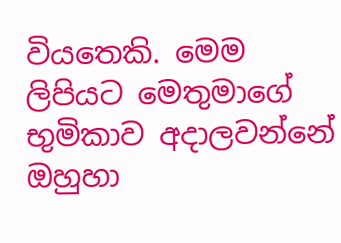වියතෙකි. මෙම ලිපියට මෙතුමාගේ භුමිකාව අදාලවන්නේ ඔහුහා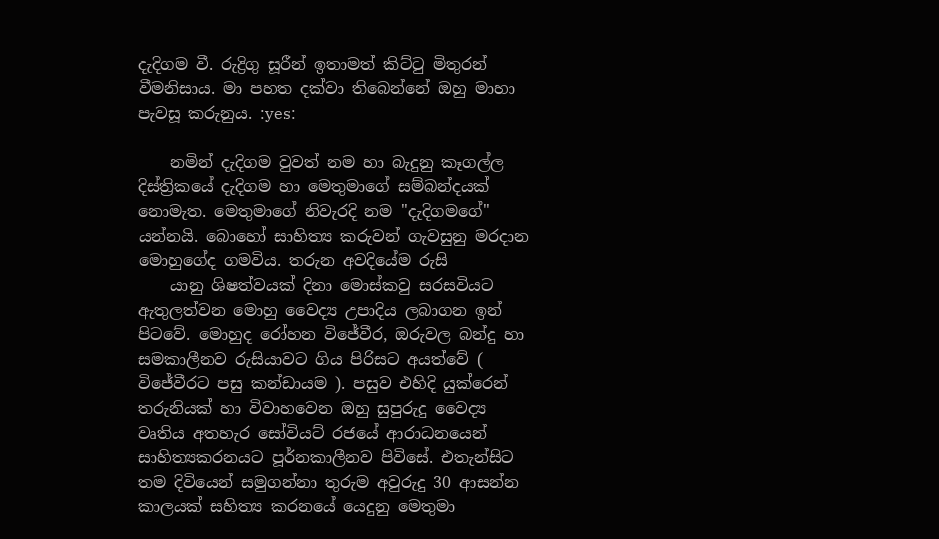දැදිගම වී. රුද්‍රිගු සූරීන් ඉතාමත් කිට්ටු මිතුරන් වීමනිසාය. මා පහත දක්වා තිබෙන්නේ ඔහු මාහා පැවසූ කරුනුය. :yes:

    නමින් දැදිගම වුවත් නම හා බැදුනු කෑගල්ල දිස්ත්‍රිකයේ දැදිගම හා මෙතුමාගේ සම්බන්දයක් නොමැත. මෙතුමාගේ නිවැරදි නම "දැදිගමගේ" යන්නයි. බොහෝ සාහිත්‍ය කරුවන් ගැවසුනු මරදාන මොහුගේද ගමවිය. තරුන අවදියේම රුසි
    යානු ශිෂත්වයක් දිනා මොස්කවු සරසවියට ඇතුලත්වන මොහු වෛද්‍ය උපාදිය ලබාගන ඉන් පිටවේ. මොහුද රෝහන විජේවීර, ඔරුවල බන්දු හා සමකාලීනව රුසියාවට ගිය පිරිසට අයත්වේ ( විජේවීරට පසු කන්ඩායම ). පසුව එහිදි යුක්රෙන් තරුනියක් හා විවාහවෙන ඔහු සුපුරුදු වෛද්‍ය වෘතිය අතහැර සෝවියට් රජයේ ආරාධනයෙන් සාහිත්‍යකරනයට පූර්නකාලීනව පිවිසේ. එතැන්සිට තම දිවියෙන් සමුගන්නා තුරුම අවුරුදු 30 ආසන්න කාලයක් සහිත්‍ය කරනයේ යෙදුනු මෙතුමා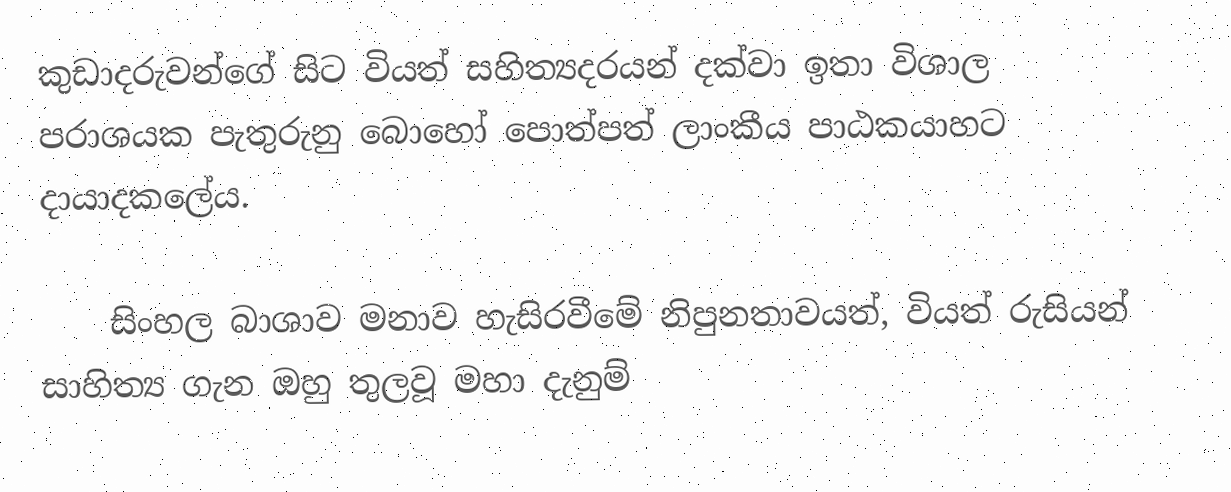කුඩාදරුවන්ගේ සිට වියත් සහිත්‍යදරයන් දක්වා ඉතා විශාල පරාශයක පැතුරුනු බොහෝ පොත්පත් ලාංකීය පාඨකයාහට දායාදකලේය.

    සිංහල බාශාව මනාව හැසිරවීමේ නිපුනතාවයත්, වියත් රුසියන් සාහිත්‍ය ගැන ඔහු තුලවූ මහා දැනුම්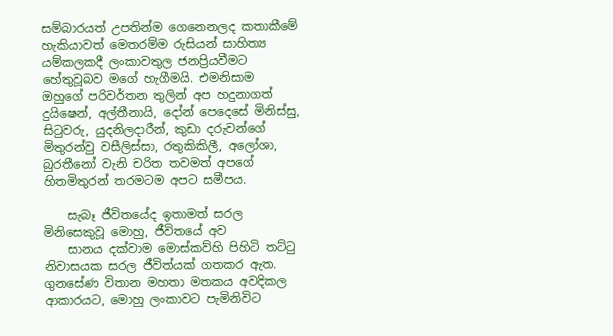සම්බාරයත් උපතින්ම ගෙනෙනලද කතාකීමේ හැකියාවත් මෙතරම්ම රුසියන් සාහිත්‍ය යම්කලකදී ලංකාවතුල ජනප්‍රියවීමට හේතුවූබව මගේ හැගීමයි. එමනිසාම ඔහුගේ පරිවර්තන තුලින් අප හදුනාගත් දුයිෂෙන්, අල්තීනායි, දෝන් පෙදෙසේ මිනිස්සු, සිටුවරු, යුදනිලදාරීන්, කුඩා දරුවන්ගේ මිතුරන්වු වසීලිස්සා, රතුකිකිලී, අලෝශා, බුරතීනෝ වැනි චරිත තවමත් අපගේ හිතමිතුරන් තරමටම අපට සමීපය.

    සැබෑ ජීවිතයේද ඉතාමත් සරල මිනිසෙකුවූ මොහු, ජීවිතයේ අව
    සානය දක්වාම මොස්කව්හි පිහිටි තට්ටු නිවාසයක සරල ජීවිත්යක් ගතකර ඇත. ගුනසේණ විතාන මහතා මතකය අවදිකල ආකාරයට, මොහු ලංකාවට පැමිනිවිට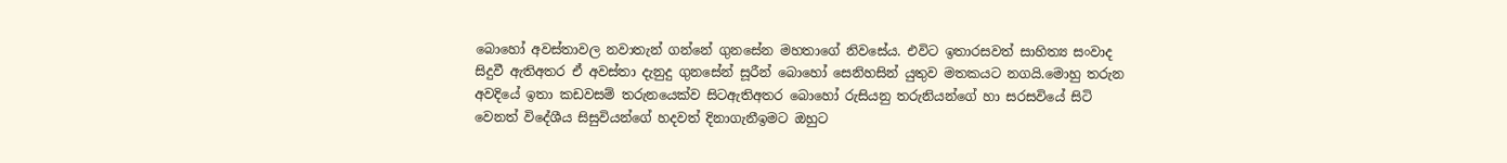බොහෝ අවස්තාවල නවාතැන් ගන්නේ ගුනසේන මහතාගේ නිවසේය. එවිට ඉතාරසවත් සාහිත්‍ය සංවාද සිදුවී ඇතිඅතර ඒ අවස්තා දැනුදු ගුනසේන් සූරීන් බොහෝ සෙනිහසින් යුතුව මතකයට නගයි.මොහු තරුන අවදියේ ඉතා කඩවසම් තරුනයෙක්ව සිටඇතිඅතර බොහෝ රුසියනු තරුනියන්ගේ හා සරසවියේ සිටි වෙනත් විදේශීය සිසුවියන්ගේ හදවත් දිනාගැනීඉමට ඔහුට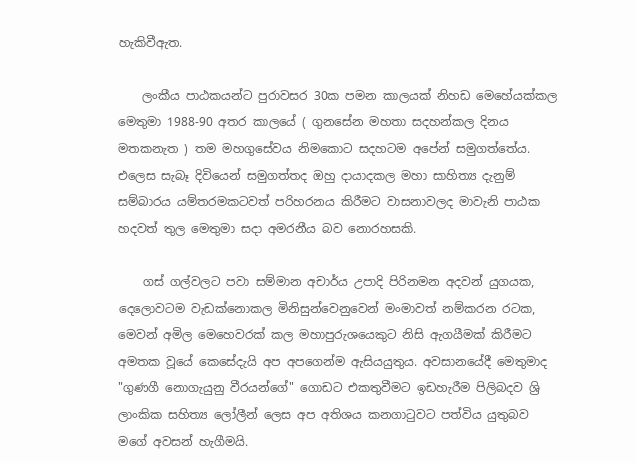හැකිවීඇත.

    ලංකීය පාඨකයන්ට පුරාවසර 30ක පමන කාලයක් නිහඩ මෙහේයක්කල මෙතුමා 1988-90 අතර කාලයේ ( ගුනසේන මහතා සදහන්කල දිනය මතකනැත ) තම මහගුසේවය නිමකොට සදහටම අපේන් සමුගත්තේය. එලෙස සැබෑ දිවියෙන් සමුගත්තද ඔහු දායාදකල මහා සාහිත්‍ය දැනුම් සම්බාරය යම්තරමකටවත් පරිහරනය කිරීමට වාසනාවලද මාවැනි පාඨක හදවත් තුල මෙතුමා සදා අමරනීය බව නොරහසකි.

    ගස් ගල්වලට පවා සම්මාන අචාර්ය උපාදි පිරිනමන අදවන් යුගයක, දෙලොවටම වැඩක්නොකල මිනිසුන්වෙනුවෙන් මංමාවත් නම්කරන රටක, මෙවන් අමිල මෙහෙවරක් කල මහාපුරුශයෙකුට නිසි ඇගයීමක් කිරීමට අමතක වූයේ කෙසේදැයි අප අපගෙන්ම ඇසියයුතුය. අවසානයේදී මෙතුමාද "ගුණගී නොගැයුනු වීරයන්ගේ" ගොඩට එකතුවීමට ඉඩහැරීම පිලිබදව ශ්‍රි ලාංකික සහිත්‍ය ලෝලීන් ලෙස අප අතිශය කනගාටුවට පත්විය යුතුබව මගේ අවසන් හැගීමයි.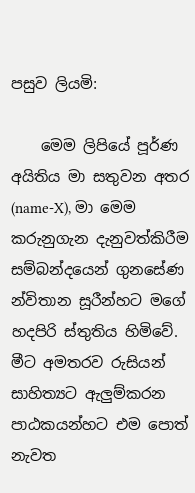පසුව ලියමි:

    මෙම ලිපියේ පූර්ණ අයිතිය මා සතුවන අතර (name-X), මා මෙම කරුනුගැන දැනුවත්කිරීම සම්බන්දයෙන් ගුනසේණ න්විතාන සූරීන්හට මගේ හදපිරි ස්තුතිය හිමිවේ. මීට අමතරව රුසියන් සාහිත්‍යට ඇලුම්කරන පාඨකයන්හට එම පොත් නැවත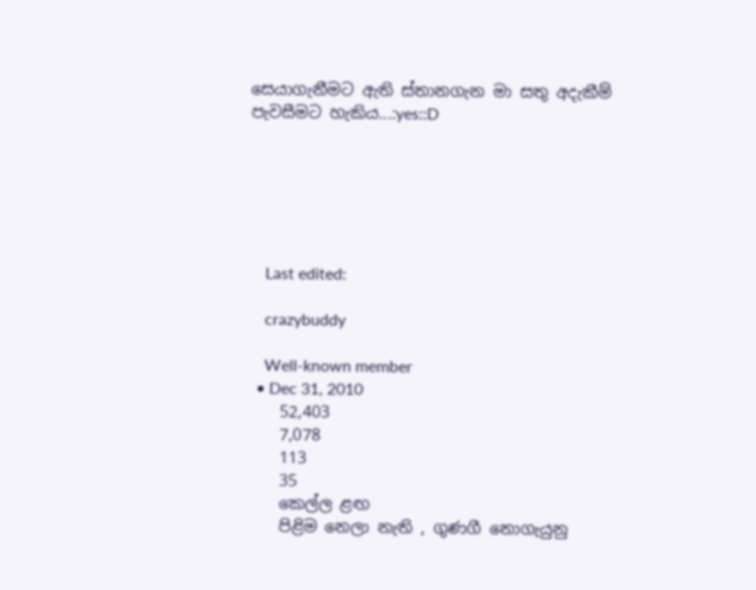සෙයාගැනීමට ඇති ස්තානගැන මා සතු අදැකීම් පැවසීමට හැකිය...:yes::D






    Last edited:

    crazybuddy

    Well-known member
  • Dec 31, 2010
    52,403
    7,078
    113
    35
    කෙල්ල ළඟ
    පිළිම නෙලා නැති , ගුණගී නොගැයුනු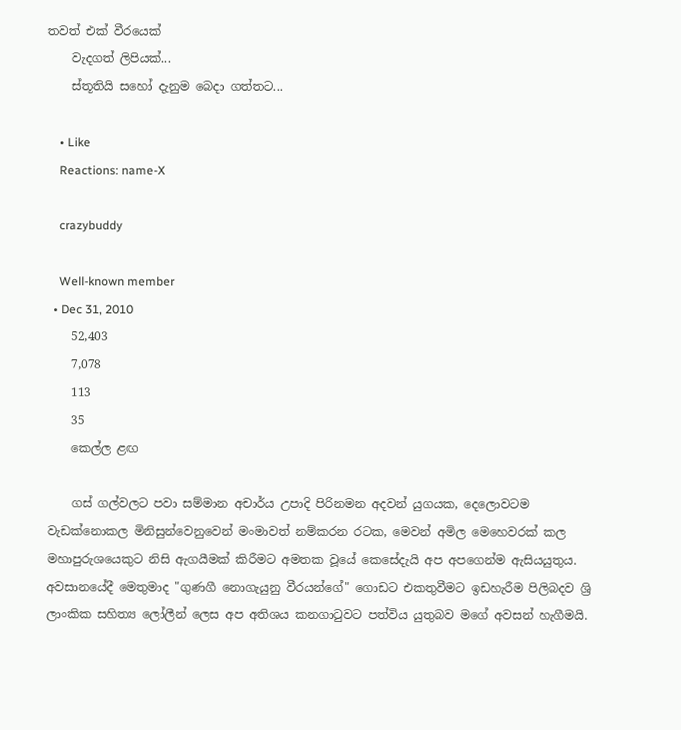තවත් එක් වීරයෙක්
    වැදගත් ලිපියක්...
    ස්තූතියි සහෝ දැනුම බෙදා ගත්තට...

    • Like
    Reactions: name-X

    crazybuddy

    Well-known member
  • Dec 31, 2010
    52,403
    7,078
    113
    35
    කෙල්ල ළඟ

    ගස් ගල්වලට පවා සම්මාන අචාර්ය උපාදි පිරිනමන අදවන් යුගයක, දෙලොවටම වැඩක්නොකල මිනිසුන්වෙනුවෙන් මංමාවත් නම්කරන රටක, මෙවන් අමිල මෙහෙවරක් කල මහාපුරුශයෙකුට නිසි ඇගයීමක් කිරීමට අමතක වූයේ කෙසේදැයි අප අපගෙන්ම ඇසියයුතුය. අවසානයේදී මෙතුමාද "ගුණගී නොගැයුනු වීරයන්ගේ" ගොඩට එකතුවීමට ඉඩහැරීම පිලිබදව ශ්‍රි ලාංකික සහිත්‍ය ලෝලීන් ලෙස අප අතිශය කනගාටුවට පත්විය යුතුබව මගේ අවසන් හැගීමයි.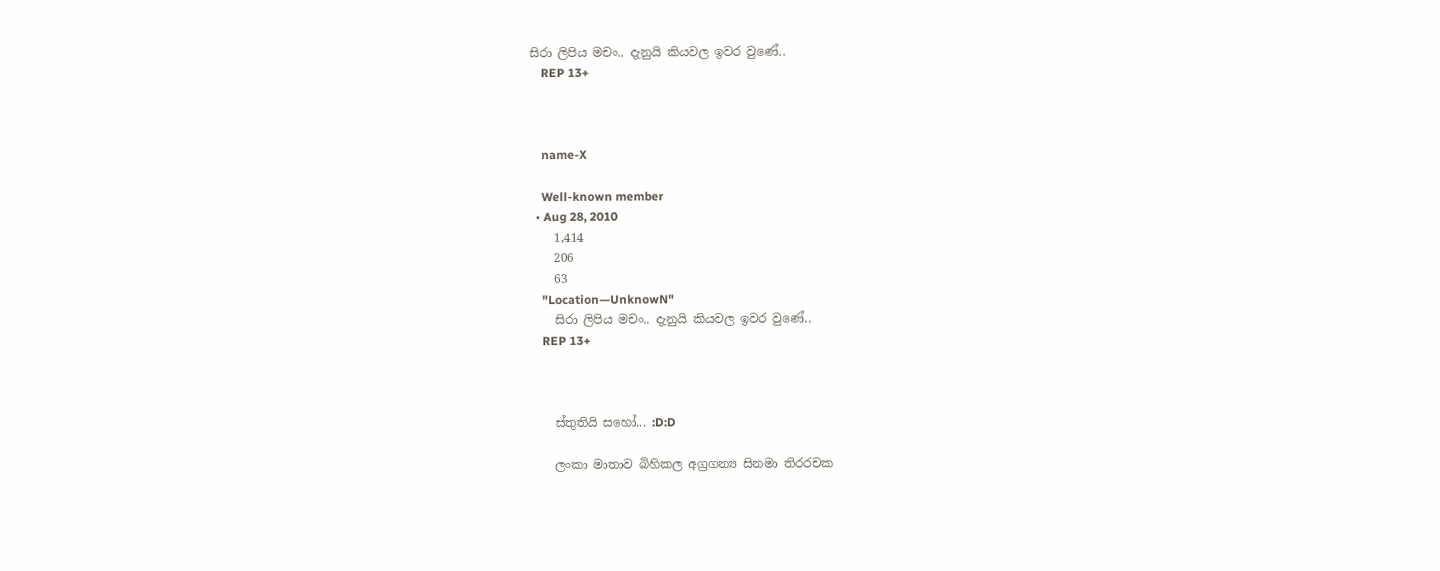සිරා ලිපිය මචං.. දැනුයි කියවල ඉවර වුණේ..
    REP 13+



    name-X

    Well-known member
  • Aug 28, 2010
    1,414
    206
    63
    "Location—UnknowN"
    සිරා ලිපිය මචං.. දැනුයි කියවල ඉවර වුණේ..
    REP 13+



    ස්තුතියි සහෝ... :D:D

    ලංකා මාතාව බිහිකල අග්‍රගන්‍ය සිනමා තිරරචක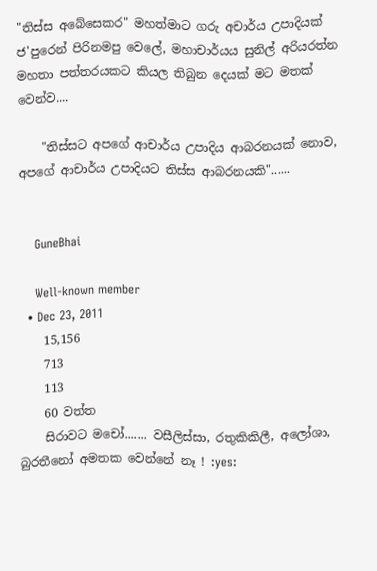"තිස්ස අබේසෙකර" මහත්මාට ගරු අචාර්ය උපාදියක් ජ'පුරෙන් පිරිනමපු වෙලේ, මහාචාර්යය සුනිල් අරියරත්න මහතා පත්තරයකට කියල තිබුන දෙයක් මට මතක් වෙන්ව....

    "තිස්සට අපගේ ආචාර්ය උපාදිය ආබරනයක් නොව, අපගේ ආචාර්ය උපාදියට තිස්ස ආබරනයකි"......


    GuneBhai

    Well-known member
  • Dec 23, 2011
    15,156
    713
    113
    60 වත්ත
    සිරාවට මචෝ....... වසීලිස්සා, රතුකිකිලී, අලෝශා, බුරතීනෝ අමතක වෙන්නේ නෑ ! :yes: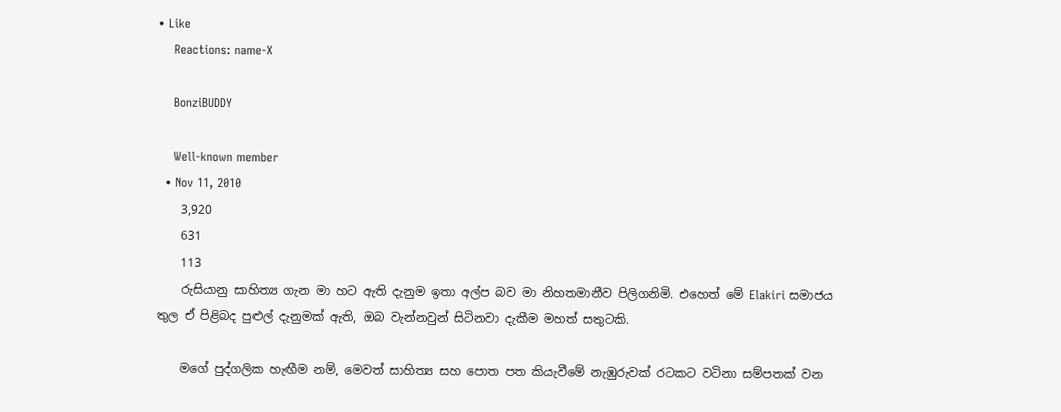• Like
    Reactions: name-X

    BonziBUDDY

    Well-known member
  • Nov 11, 2010
    3,920
    631
    113
    රුසියානු සාහිත්‍ය ගැන මා හට ඇති දැනුම ඉතා අල්ප බව මා නිහතමානීව පිලිගනිමි. එහෙත් මේ Elakiri සමාජය තුල ඒ පිළිබද පුළුල් දැනුමක් ඇති, ඔබ වැන්නවුන් සිටිනවා දැකීම මහත් සතුටකි.

    මගේ පුද්ගලික හැඟීම නම්, මෙවත් සාහිත්‍ය සහ පොත පත කියැවීමේ නැඹුරුවක් රටකට වටිනා සම්පතක් වන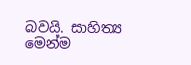බවයි. සාහිත්‍ය මෙන්ම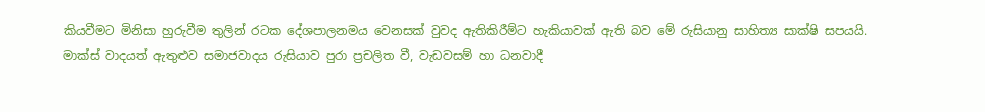කියවීමට මිනිසා හුරුවීම තුලින් රටක දේශපාලනමය වෙනසක් වුවද ඇතිකිරීම්ට හැකියාවක් ඇති බව මේ රුසියානු සාහිත්‍ය සාක්ෂි සපයයි. මාක්ස් වාදයත් ඇතුළුව සමාජවාදය රුසියාව පුරා ප්‍රචලිත වී, වැඩවසම් හා ධනවාදී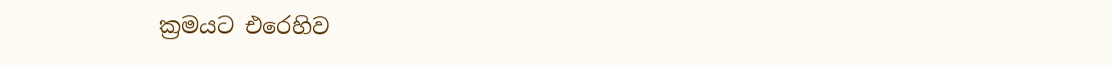ක්‍රමයට එරෙහිව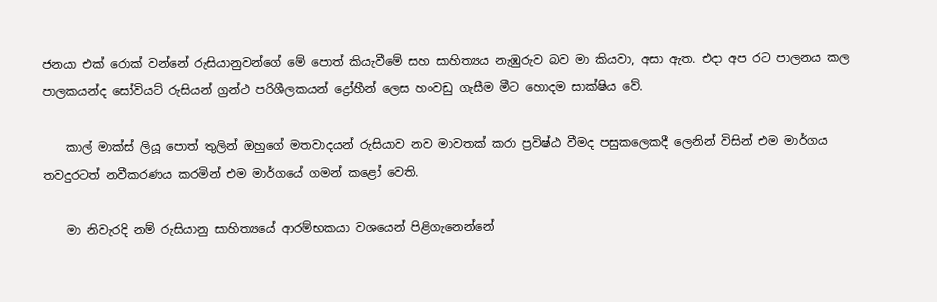ජනයා එක් රොක් වන්නේ රුසියානුවන්ගේ මේ පොත් කියැවීමේ සහ සාහිත්‍යය නැඹුරුව බව මා කියවා, අසා ඇත. එදා අප රට පාලනය කල පාලකයන්ද සෝවියට් රුසියන් ග්‍රන්ථ පරිශීලකයන් ද්‍රෝහීන් ලෙස හංවඩු ගැසීම මීට හොදම සාක්ෂිය වේ.

    කාල් මාක්ස් ලියූ පොත් තුලින් ඔහුගේ මතවාදයන් රුසියාව නව මාවතක් කරා ප්‍රවිෂ්ඨ වීමද පසුකලෙකදී ලෙනින් විසින් එම මාර්ගය තවදුරටත් නවීකරණය කරමින් එම මාර්ගයේ ගමන් කළෝ වෙති.

    මා නිවැරදි නම් රුසියානු සාහිත්‍යයේ ආරම්භකයා වශයෙන් පිළිගැනෙන්නේ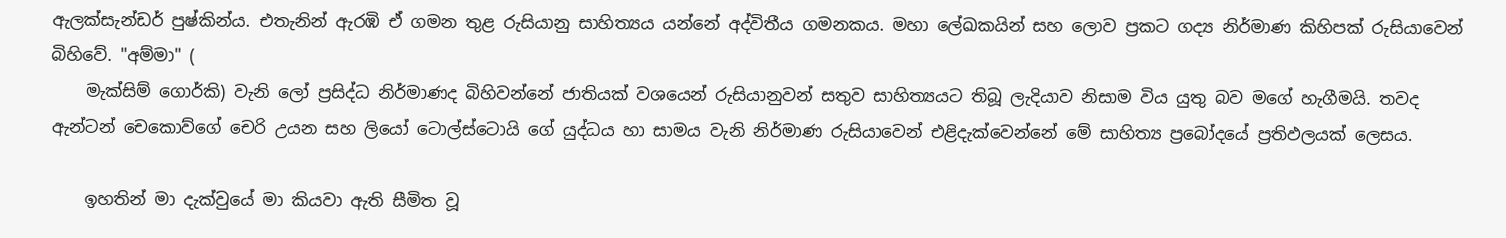ඇලක්සැන්ඩර් පුෂ්කින්ය. එතැනින් ඇරඹි ඒ ගමන තුළ රුසියානු සාහිත්‍යය යන්නේ අද්විතීය ගමනකය. මහා ලේඛකයින් සහ ලොව ප්‍රකට ගද්‍ය නිර්මාණ කිහිපක් රුසියාවෙන් බිහිවේ. "අම්මා" (
    මැක්සිම් ගොර්කි) වැනි ලෝ ප්‍රසිද්ධ නිර්මාණද බිහිවන්නේ ජාතියක් වශයෙන් රුසියානුවන් සතුව සාහිත්‍යයට තිබූ ලැදියාව නිසාම විය යුතු බව මගේ හැගීමයි. තවද ඇන්ටන් චෙකොව්ගේ චෙරි උයන සහ ලියෝ ටොල්ස්ටොයි ගේ යුද්ධය හා සාමය වැනි නිර්මාණ රුසියාවෙන් එළිදැක්වෙන්නේ මේ සාහිත්‍ය ප්‍රබෝදයේ ප්‍රතිඵලයක් ලෙසය.

    ඉහතින් මා දැක්වුයේ මා කියවා ඇති සීමිත වූ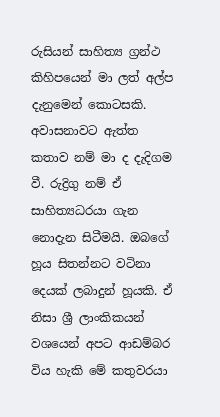රුසියන් සාහිත්‍ය ග්‍රන්ථ කිහිපයෙන් මා ලත් අල්ප දැනුමෙන් කොටසකි. අවාසනාවට ඇත්ත කතාව නම් මා ද දැදිගම වී. රුද්‍රිගු නම් ඒ සාහිත්‍යධරයා ගැන නොදැන සිටීමයි. ඔබගේ හූය සිතන්නට වටිනා දෙයක් ලබාදුන් හූයකි. ඒ නිසා ශ්‍රී ලාංකිකයන් වශයෙන් අපට ආඩම්බර විය හැකි මේ කතුවරයා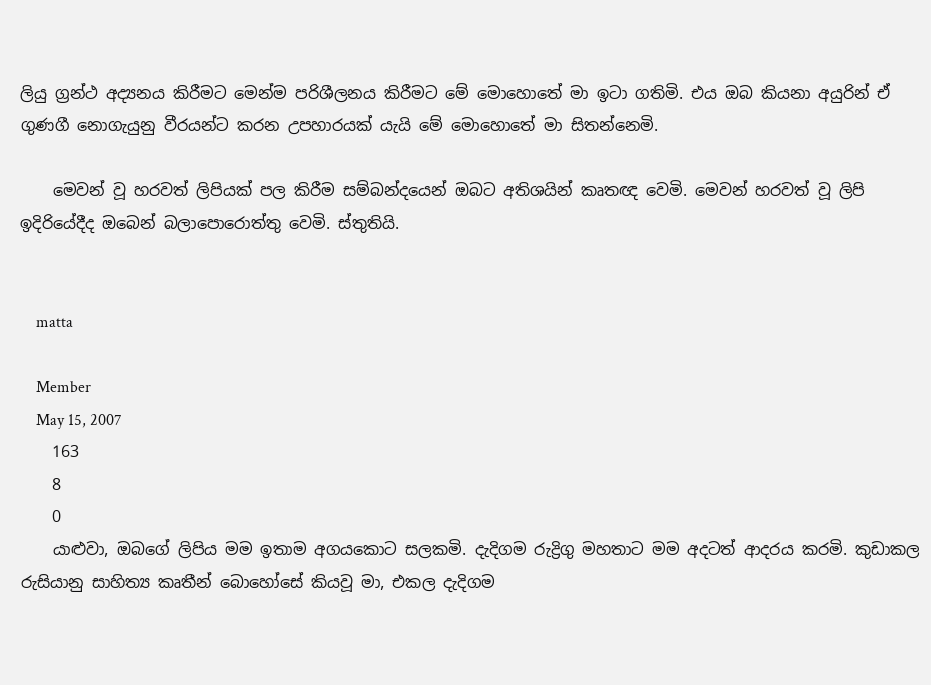ලියු ග්‍රන්ථ අද්‍යනය කිරීමට මෙන්ම පරිශීලනය කිරීමට මේ මොහොතේ මා ඉටා ගතිමි. එය ඔබ කියනා අයුරින් ඒ ගුණගී නොගැයුනු වීරයන්ට කරන උපහාරයක් යැයි මේ මොහොතේ මා සිතන්නෙමි.

    මෙවන් වූ හරවත් ලිපියක් පල කිරීම සම්බන්දයෙන් ඔබට අතිශයින් කෘතඥ වෙමි. මෙවන් හරවත් වූ ලිපි ඉදිරියේදීද ඔබෙන් බලාපොරොත්තු වෙමි. ස්තුතියි.


    matta

    Member
    May 15, 2007
    163
    8
    0
    යාළුවා, ඔබගේ ලිපිය මම ඉතාම අගයකොට සලකමි. දැදිගම රුද්‍රිගු මහතාට මම අදටත් ආදරය කරමි. කුඩාකල රුසියානු සාහිත්‍ය කෘතීන් බොහෝසේ කියවූ මා, එකල දැදිගම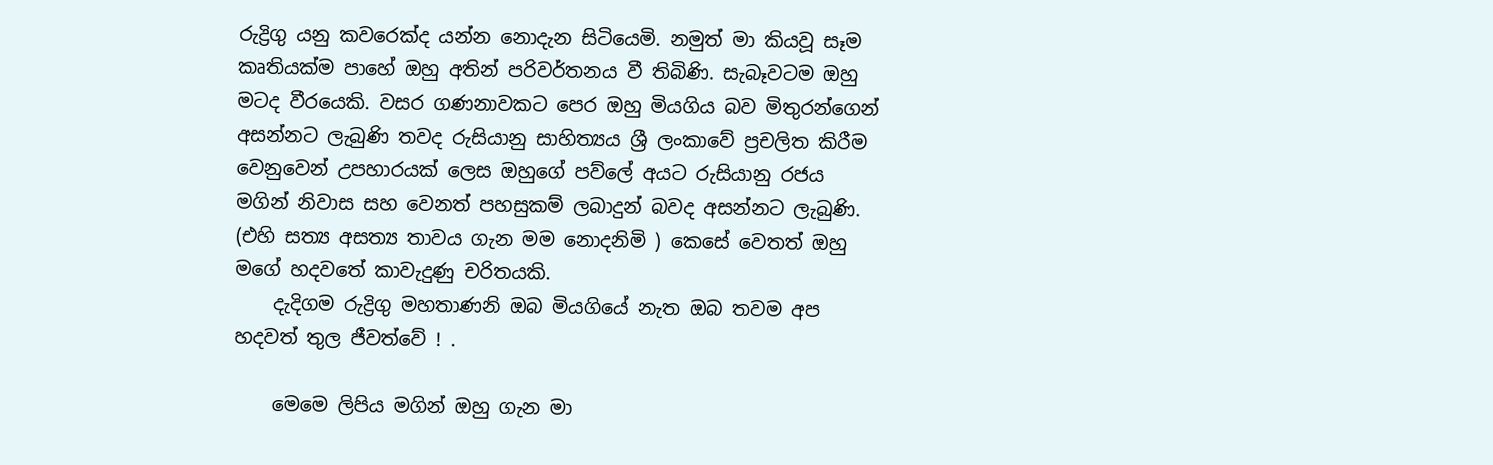රුද්‍රිගු යනු කවරෙක්ද යන්න නොදැන සිටියෙමි. නමුත් මා කියවූ සෑම කෘතියක්ම පාහේ ඔහු අතින් පරිවර්තනය වී තිබිණි. සැබෑවටම ඔහු මටද වීරයෙකි. වසර ගණනාවකට පෙර ඔහු මියගිය බව මිතුරන්ගෙන් අසන්නට ලැබුණි තවද රුසියානු සාහිත්‍යය ශ්‍රී ලංකාවේ ප්‍රචලිත කිරීම වෙනුවෙන් උපහාරයක් ලෙස ඔහුගේ පව්ලේ අයට රුසියානු රජය මගින් නිවාස සහ වෙනත් පහසුකම් ලබාදුන් බවද අසන්නට ලැබුණි. (එහි සත්‍ය අසත්‍ය තාවය ගැන මම නොදනිමි ) කෙසේ වෙතත් ඔහු මගේ හදවතේ කාවැදුණු චරිතයකි.
    දැදිගම රුද්‍රිගු මහතාණනි ඔබ මියගියේ නැත ඔබ තවම අප හදවත් තුල ජීවත්වේ ! .

    මෙමෙ ලිපිය මගින් ඔහු ගැන මා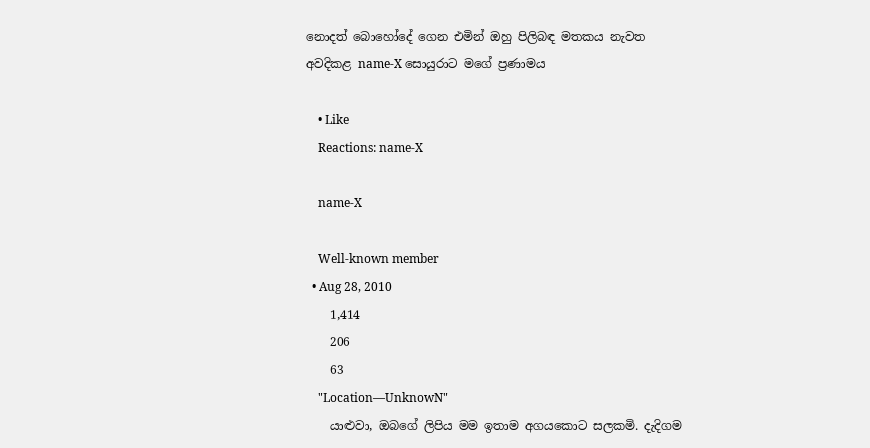නොදත් බොහෝදේ ගෙන එමින් ඔහු පිලිබඳ මතකය නැවත අවදිකළ name-X සොයුරාට මගේ ප්‍රණාමය

    • Like
    Reactions: name-X

    name-X

    Well-known member
  • Aug 28, 2010
    1,414
    206
    63
    "Location—UnknowN"
    යාළුවා, ඔබගේ ලිපිය මම ඉතාම අගයකොට සලකමි. දැදිගම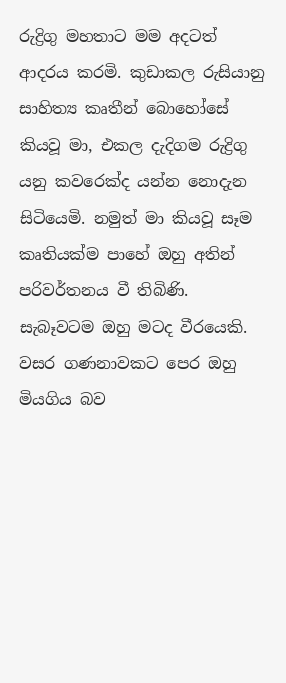රුද්‍රිගු මහතාට මම අදටත් ආදරය කරමි. කුඩාකල රුසියානු සාහිත්‍ය කෘතීන් බොහෝසේ කියවූ මා, එකල දැදිගම රුද්‍රිගු යනු කවරෙක්ද යන්න නොදැන සිටියෙමි. නමුත් මා කියවූ සෑම කෘතියක්ම පාහේ ඔහු අතින් පරිවර්තනය වී තිබිණි. සැබෑවටම ඔහු මටද වීරයෙකි. වසර ගණනාවකට පෙර ඔහු මියගිය බව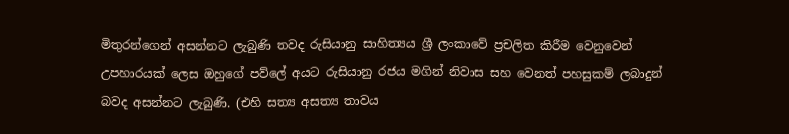මිතුරන්ගෙන් අසන්නට ලැබුණි තවද රුසියානු සාහිත්‍යය ශ්‍රී ලංකාවේ ප්‍රචලිත කිරීම වෙනුවෙන් උපහාරයක් ලෙස ඔහුගේ පව්ලේ අයට රුසියානු රජය මගින් නිවාස සහ වෙනත් පහසුකම් ලබාදුන් බවද අසන්නට ලැබුණි. (එහි සත්‍ය අසත්‍ය තාවය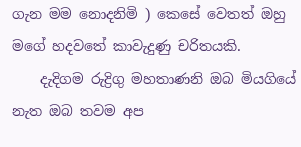ගැන මම නොදනිමි ) කෙසේ වෙතත් ඔහු මගේ හදවතේ කාවැදුණු චරිතයකි.
    දැදිගම රුද්‍රිගු මහතාණනි ඔබ මියගියේ නැත ඔබ තවම අප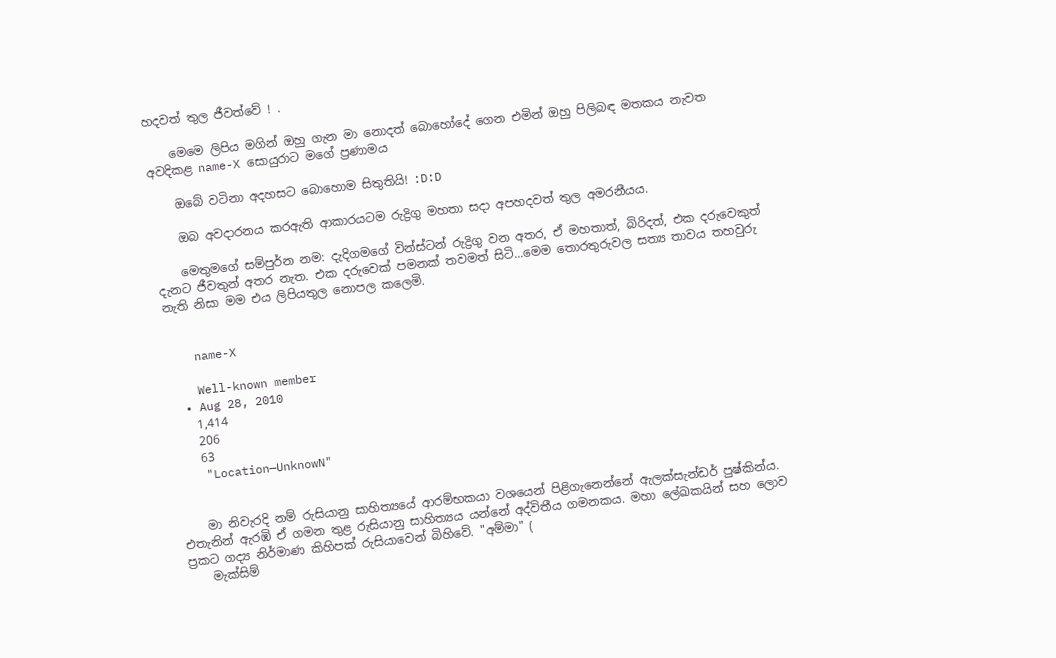හදවත් තුල ජීවත්වේ ! .

    මෙමෙ ලිපිය මගින් ඔහු ගැන මා නොදත් බොහෝදේ ගෙන එමින් ඔහු පිලිබඳ මතකය නැවත අවදිකළ name-X සොයුරාට මගේ ප්‍රණාමය

    ඔබේ වටිනා අදහසට බොහොම සිතුතියි! :D:D

    ඔබ අවදාරනය කරඇති ආකාරයටම රුද්‍රිගු මහතා සදා අපහදවත් තුල අමරනීයය.

    මෙතුමගේ සම්පුර්න නම: දැදිගමගේ වින්ස්ටන් රුද්‍රිගු වන අතර, ඒ මහතාත්, බිරිදත්, එක දරුවෙකුත් දැනට ජීවතුන් අතර නැත. එක දරුවෙක් පමනක් තවමත් සිටි...මෙම තොරතුරුවල සත්‍ය තාවය තහවුරු නැති නිසා මම එය ලිපියතුල නොපල කලෙමි.


    name-X

    Well-known member
  • Aug 28, 2010
    1,414
    206
    63
    "Location—UnknowN"


    මා නිවැරදි නම් රුසියානු සාහිත්‍යයේ ආරම්භකයා වශයෙන් පිළිගැනෙන්නේ ඇලක්සැන්ඩර් පුෂ්කින්ය. එතැනින් ඇරඹි ඒ ගමන තුළ රුසියානු සාහිත්‍යය යන්නේ අද්විතීය ගමනකය. මහා ලේඛකයින් සහ ලොව ප්‍රකට ගද්‍ය නිර්මාණ කිහිපක් රුසියාවෙන් බිහිවේ. "අම්මා" (
    මැක්සිම්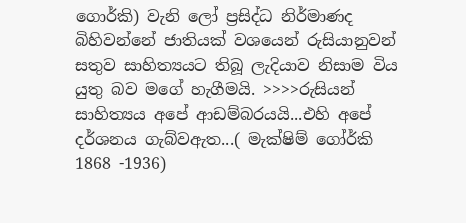ගොර්කි) වැනි ලෝ ප්‍රසිද්ධ නිර්මාණද බිහිවන්නේ ජාතියක් වශයෙන් රුසියානුවන් සතුව සාහිත්‍යයට තිබූ ලැදියාව නිසාම විය යුතු බව මගේ හැගීමයි. >>>>රුසියන් සාහිත්‍යය අපේ ආඩම්බරයයි...එහි අපේ දර්ශනය ගැබ්වඇත...( මැක්ෂිම් ගෝර්කි 1868 -1936)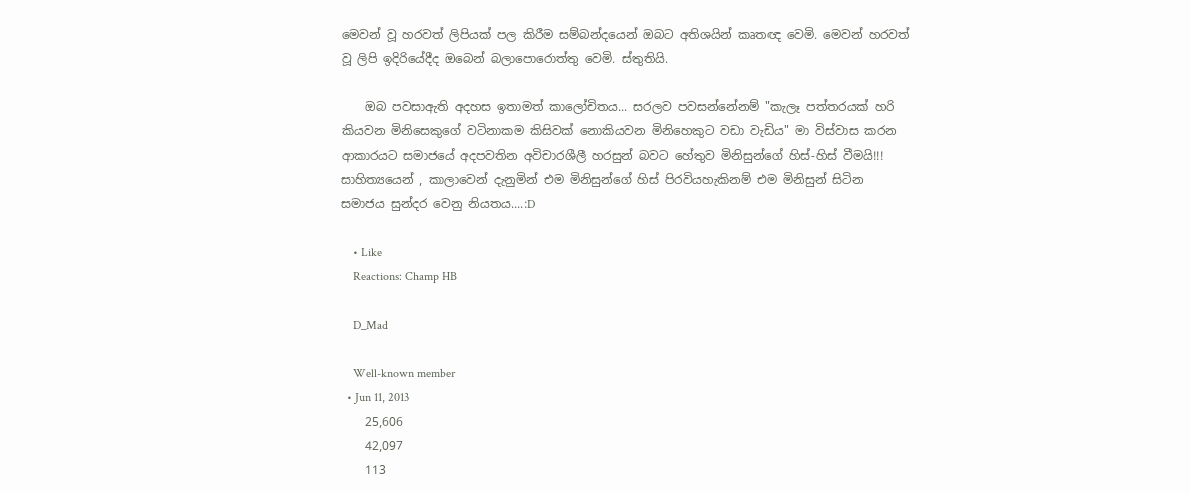මෙවන් වූ හරවත් ලිපියක් පල කිරීම සම්බන්දයෙන් ඔබට අතිශයින් කෘතඥ වෙමි. මෙවන් හරවත් වූ ලිපි ඉදිරියේදීද ඔබෙන් බලාපොරොත්තු වෙමි. ස්තුතියි.

    ඔබ පවසාඇති අදහස ඉතාමත් කාලෝචිතය... සරලව පවසන්නේනම් "කැලෑ පත්තරයක් හරි කියවන මිනිසෙකුගේ වටිනාකම කිසිවක් නොකියවන මිනිහෙකුට වඩා වැඩිය" මා විස්වාස කරන ආකාරයට සමාජයේ අදපවතින අවිචාරශීලී හරසුන් බවට හේතුව මිනිසුන්ගේ හිස්-හිස් වීමයි!!! සාහිත්‍යයෙන් , කාලාවෙන් දැනුමින් එම මිනිසුන්ගේ හිස් පිරවියහැකිනම් එම මිනිසුන් සිටින සමාජය සුන්දර වෙනු නියතය....:D

    • Like
    Reactions: Champ HB

    D_Mad

    Well-known member
  • Jun 11, 2013
    25,606
    42,097
    113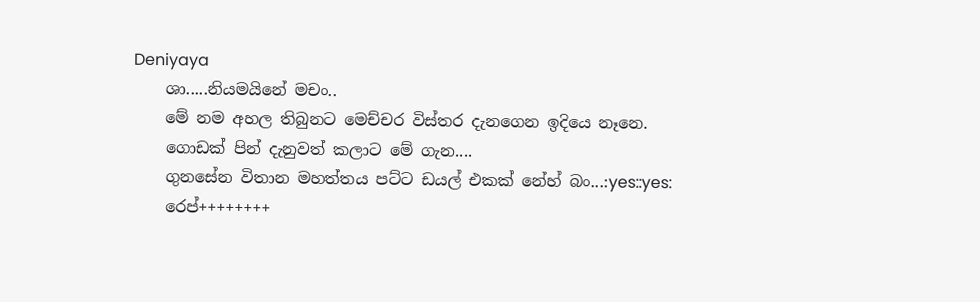Deniyaya
    ශා.....නියමයිනේ මචං..
    මේ නම අහල තිබුනට මෙච්චර විස්තර දැනගෙන ඉදියෙ නෑනෙ.
    ගොඩක් පින් දැනුවත් කලාට මේ ගැන....
    ගුනසේන විතාන මහත්තය පට්ට ඩයල් එකක් නේහ් බං...:yes::yes:
    රෙප්++++++++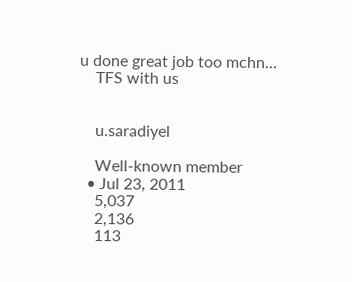u done great job too mchn...
    TFS with us


    u.saradiyel

    Well-known member
  • Jul 23, 2011
    5,037
    2,136
    113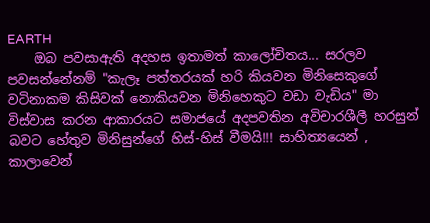EARTH
    ඔබ පවසාඇති අදහස ඉතාමත් කාලෝචිතය... සරලව පවසන්නේනම් "කැලෑ පත්තරයක් හරි කියවන මිනිසෙකුගේ වටිනාකම කිසිවක් නොකියවන මිනිහෙකුට වඩා වැඩිය" මා විස්වාස කරන ආකාරයට සමාජයේ අදපවතින අවිචාරශීලී හරසුන් බවට හේතුව මිනිසුන්ගේ හිස්-හිස් වීමයි!!! සාහිත්‍යයෙන් , කාලාවෙන්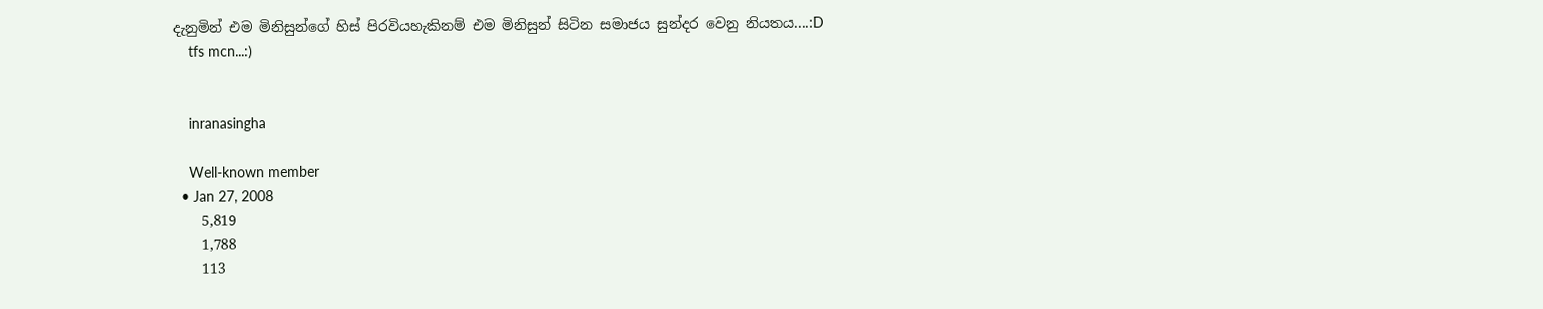දැනුමින් එම මිනිසුන්ගේ හිස් පිරවියහැකිනම් එම මිනිසුන් සිටින සමාජය සුන්දර වෙනු නියතය....:D
    tfs mcn...:)


    inranasingha

    Well-known member
  • Jan 27, 2008
    5,819
    1,788
    113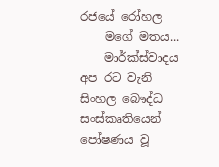රජයේ රෝහල
    මගේ මතය...
    මාර්ක්ස්වාදය අප රට වැනි සිංහල බෞද්ධ සංස්කෘතියෙන් පෝෂණය වූ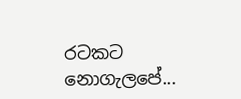රටකට නොගැලපේ...